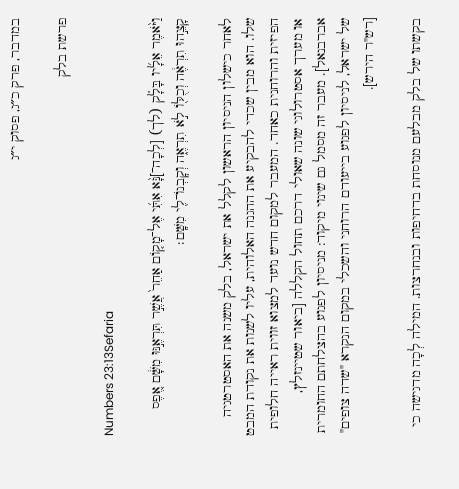במדבר, פרק כ״ג, פסוק י״ג

פרשת בלק

Numbers 23:13Sefaria

וַיֹּ֨אמֶר אֵלָ֜יו בָּלָ֗ק (לך) [לְכָה־]נָּ֨א אִתִּ֜י אֶל־מָק֤וֹם אַחֵר֙ אֲשֶׁ֣ר תִּרְאֶ֣נּוּ מִשָּׁ֔ם אֶ֚פֶס קָצֵ֣הוּ תִרְאֶ֔ה וְכֻלּ֖וֹ לֹ֣א תִרְאֶ֑ה וְקׇבְנוֹ־לִ֖י מִשָּֽׁם׃

לאחר כישלון הניסיון הראשון לקלל את ישראל, בלק משנה את האסטרטגיה שלו. הוא מבין שכדי להבקיע את ההגנה האלוהית, עליו לשנות את נקודת המבט הפיזית והרוחנית כאחד. המעבר למקום חדש נועד למצוא זווית ראייה חלופית או מערך אסטרולוגי שונה שאולי דרכם תחול הקללה [ביאור שטיינזלץ, אברבנאל]. מעבר זה מסמל גם שינוי מיקוד: מניסיון לפגוע בהצלחתם החומרית של ישראל, לניסיון לפגוע בייעודם הרוחני והשכלי במקום הנקרא "שדה צופים" [רש"ר הירש].

בקשתו של בלק מבלעם מנוסחת בדחיפות ובנחרצות. המילה לְכָה מדגישה כי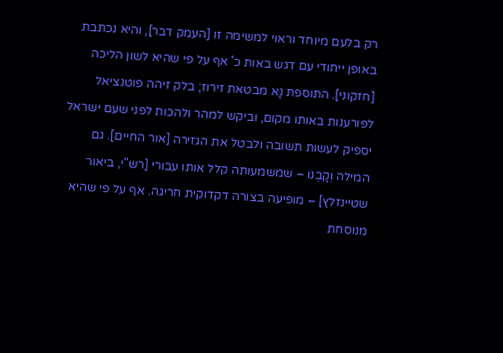רק בלעם מיוחד וראוי למשימה זו [העמק דבר], והיא נכתבת באופן ייחודי עם דגש באות כ' אף על פי שהיא לשון הליכה [חזקוני]. התוספת נָּא מבטאת זירוז; בלק זיהה פוטנציאל לפורענות באותו מקום, וביקש למהר ולהכות לפני שעם ישראל יספיק לעשות תשובה ולבטל את הגזירה [אור החיים]. גם המילה וְקָבְנוֹ – שמשמעותה קלל אותו עבורי [רש"י, ביאור שטיינזלץ] – מופיעה בצורה דקדוקית חריגה. אף על פי שהיא מנוסחת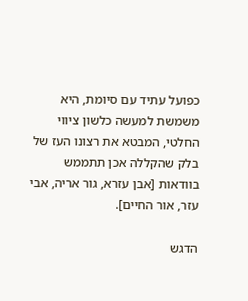כפועל עתיד עם סיומת, היא משמשת למעשה כלשון ציווי החלטי, המבטא את רצונו העז של בלק שהקללה אכן תתממש בוודאות [אבן עזרא, גור אריה, אבי עזר, אור החיים].

הדגש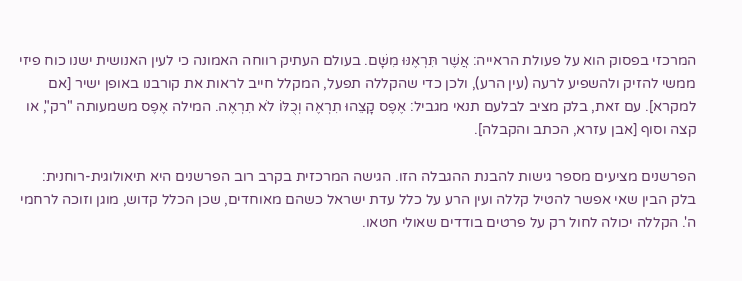המרכזי בפסוק הוא על פעולת הראייה: אֲשֶׁר תִּרְאֶנּוּ מִשָּׁם. בעולם העתיק רווחה האמונה כי לעין האנושית ישנו כוח פיזי ממשי להזיק ולהשפיע לרעה (עין הרע), ולכן כדי שהקללה תפעל, המקלל חייב לראות את קורבנו באופן ישיר [אם למקרא]. עם זאת, בלק מציב לבלעם תנאי מגביל: אֶפֶס קָצֵהוּ תִרְאֶה וְכֻלּוֹ לֹא תִרְאֶה. המילה אֶפֶס משמעותה "רק", או קצה וסוף [אבן עזרא, הכתב והקבלה].

הפרשנים מציעים מספר גישות להבנת ההגבלה הזו. הגישה המרכזית בקרב רוב הפרשנים היא תיאולוגית-רוחנית: בלק הבין שאי אפשר להטיל קללה ועין הרע על כלל עדת ישראל כשהם מאוחדים, שכן הכלל קדוש, מוגן וזוכה לרחמי ה'. הקללה יכולה לחול רק על פרטים בודדים שאולי חטאו.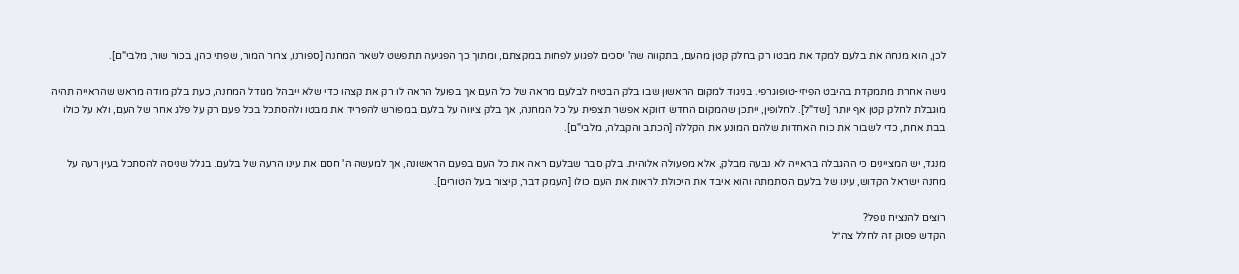לכן, הוא מנחה את בלעם למקד את מבטו רק בחלק קטן מהעם, בתקווה שה' יסכים לפגוע לפחות במקצתם, ומתוך כך הפגיעה תתפשט לשאר המחנה [ספורנו, צרור המור, שפתי כהן, בכור שור, מלבי"ם].

גישה אחרת מתמקדת בהיבט הפיזי-טופוגרפי. בניגוד למקום הראשון שבו בלק הבטיח לבלעם מראה של כל העם אך בפועל הראה לו רק את קצהו כדי שלא ייבהל מגודל המחנה, כעת בלק מודה מראש שהראייה תהיה מוגבלת לחלק קטן אף יותר [שד"ל]. לחלופין, ייתכן שהמקום החדש דווקא אפשר תצפית על כל המחנה, אך בלק ציווה על בלעם במפורש להפריד את מבטו ולהסתכל בכל פעם רק על פלג אחר של העם, ולא על כולו בבת אחת, כדי לשבור את כוח האחדות שלהם המונע את הקללה [הכתב והקבלה, מלבי"ם].

מנגד, יש המציינים כי ההגבלה בראייה לא נבעה מבלק, אלא מפעולה אלוהית. בלק סבר שבלעם ראה את כל העם בפעם הראשונה, אך למעשה ה' חסם את עינו הרעה של בלעם. בגלל שניסה להסתכל בעין רעה על מחנה ישראל הקדוש, עינו של בלעם הסתמתה והוא איבד את היכולת לראות את העם כולו [העמק דבר, קיצור בעל הטורים].

רוצים להנציח נופל?
הקדש פסוק זה לחלל צה״ל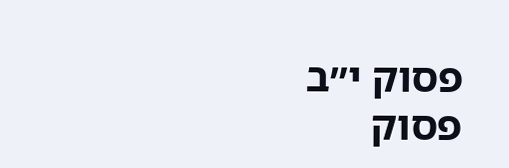פסוק י״ב
פסוק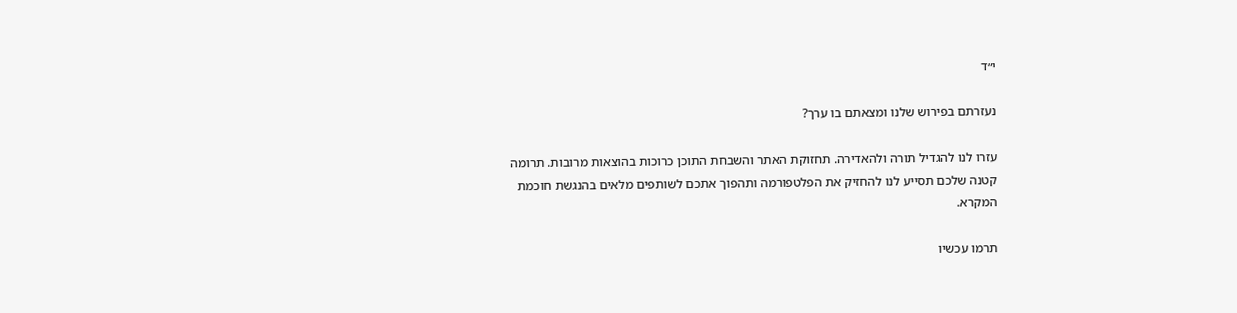י״ד

נעזרתם בפירוש שלנו ומצאתם בו ערך?

עזרו לנו להגדיל תורה ולהאדירה. תחזוקת האתר והשבחת התוכן כרוכות בהוצאות מרובות. תרומה קטנה שלכם תסייע לנו להחזיק את הפלטפורמה ותהפוך אתכם לשותפים מלאים בהנגשת חוכמת המקרא.

תרמו עכשיו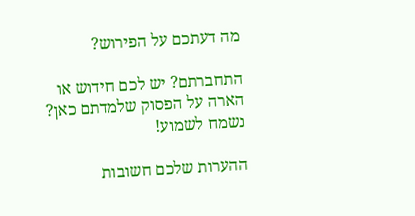מה דעתכם על הפירוש?

התחברתם? יש לכם חידוש או הארה על הפסוק שלמדתם כאן? נשמח לשמוע!

ההערות שלכם חשובות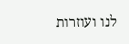לנו ועוזרות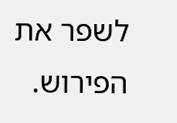לשפר את הפירוש.